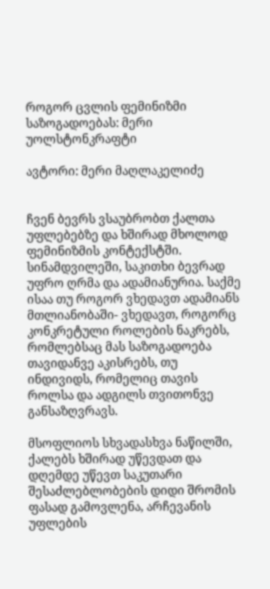როგორ ცვლის ფემინიზმი საზოგადოებას: მერი უოლსტონკრაფტი

ავტორი: მერი მაღლაკელიძე


ჩვენ ბევრს ვსაუბრობთ ქალთა უფლებებზე და ხშირად მხოლოდ ფემინიზმის კონტექსტში. სინამდვილეში, საკითხი ბევრად უფრო ღრმა და ადამიანურია. საქმე ისაა თუ როგორ ვხედავთ ადამიანს მთლიანობაში- ვხედავთ, როგორც კონკრეტული როლების ნაკრებს, რომლებსაც მას საზოგადოება თავიდანვე აკისრებს, თუ ინდივიდს, რომელიც თავის როლსა და ადგილს თვითონვე განსაზღვრავს.

მსოფლიოს სხვადასხვა ნაწილში, ქალებს ხშირად უწევდათ და დღემდე უწევთ საკუთარი შესაძლებლობების დიდი შრომის ფასად გამოვლენა, არჩევანის უფლების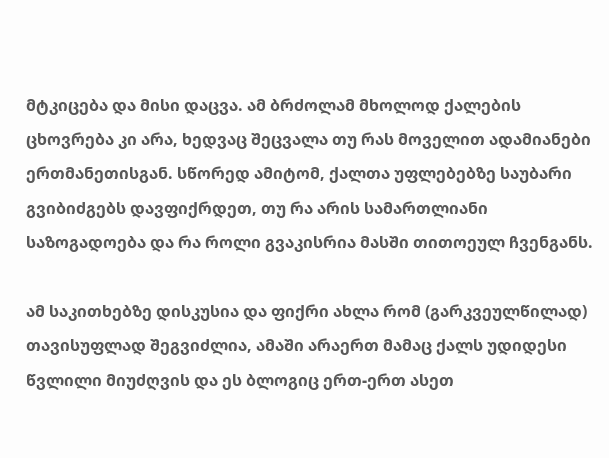მტკიცება და მისი დაცვა. ამ ბრძოლამ მხოლოდ ქალების ცხოვრება კი არა, ხედვაც შეცვალა თუ რას მოველით ადამიანები ერთმანეთისგან. სწორედ ამიტომ, ქალთა უფლებებზე საუბარი გვიბიძგებს დავფიქრდეთ, თუ რა არის სამართლიანი საზოგადოება და რა როლი გვაკისრია მასში თითოეულ ჩვენგანს.

ამ საკითხებზე დისკუსია და ფიქრი ახლა რომ (გარკვეულწილად) თავისუფლად შეგვიძლია, ამაში არაერთ მამაც ქალს უდიდესი წვლილი მიუძღვის და ეს ბლოგიც ერთ-ერთ ასეთ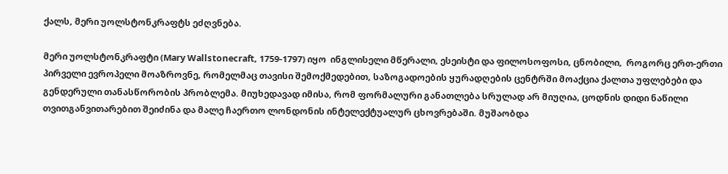ქალს, მერი უოლსტონკრაფტს ეძღვნება.

მერი უოლსტონკრაფტი (Mary Wallstonecraft, 1759-1797) იყო  ინგლისელი მწერალი, ესეისტი და ფილოსოფოსი, ცნობილი,  როგორც ერთ-ერთი პირველი ევროპელი მოაზროვნე, რომელმაც თავისი შემოქმედებით, საზოგადოების ყურადღების ცენტრში მოაქცია ქალთა უფლებები და გენდერული თანასწორობის პრობლემა. მიუხედავად იმისა, რომ ფორმალური განათლება სრულად არ მიუღია, ცოდნის დიდი ნაწილი თვითგანვითარებით შეიძინა და მალე ჩაერთო ლონდონის ინტელექტუალურ ცხოვრებაში. მუშაობდა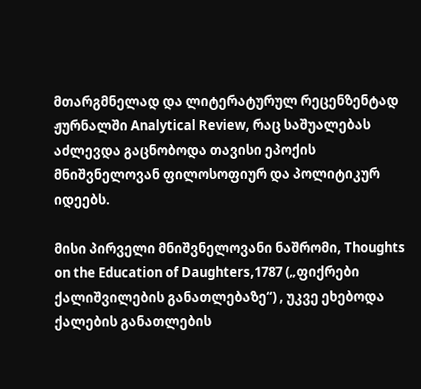მთარგმნელად და ლიტერატურულ რეცენზენტად ჟურნალში Analytical Review, რაც საშუალებას აძლევდა გაცნობოდა თავისი ეპოქის მნიშვნელოვან ფილოსოფიურ და პოლიტიკურ იდეებს.

მისი პირველი მნიშვნელოვანი ნაშრომი, Thoughts on the Education of Daughters,1787 („ფიქრები ქალიშვილების განათლებაზე“) , უკვე ეხებოდა ქალების განათლების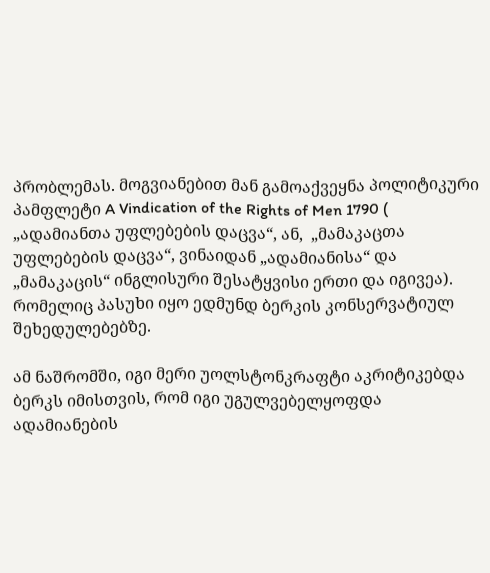პრობლემას. მოგვიანებით მან გამოაქვეყნა პოლიტიკური პამფლეტი A Vindication of the Rights of Men 1790 ( „ადამიანთა უფლებების დაცვა“, ან,  „მამაკაცთა უფლებების დაცვა“, ვინაიდან „ადამიანისა“ და „მამაკაცის“ ინგლისური შესატყვისი ერთი და იგივეა). რომელიც პასუხი იყო ედმუნდ ბერკის კონსერვატიულ შეხედულებებზე.

ამ ნაშრომში, იგი მერი უოლსტონკრაფტი აკრიტიკებდა ბერკს იმისთვის, რომ იგი უგულვებელყოფდა ადამიანების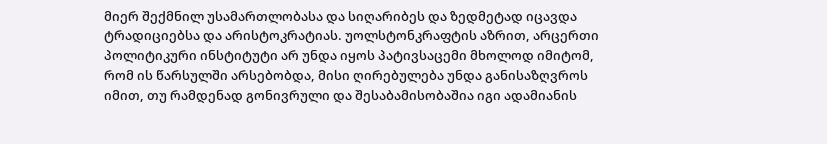მიერ შექმნილ უსამართლობასა და სიღარიბეს და ზედმეტად იცავდა ტრადიციებსა და არისტოკრატიას. უოლსტონკრაფტის აზრით, არცერთი პოლიტიკური ინსტიტუტი არ უნდა იყოს პატივსაცემი მხოლოდ იმიტომ, რომ ის წარსულში არსებობდა, მისი ღირებულება უნდა განისაზღვროს იმით, თუ რამდენად გონივრული და შესაბამისობაშია იგი ადამიანის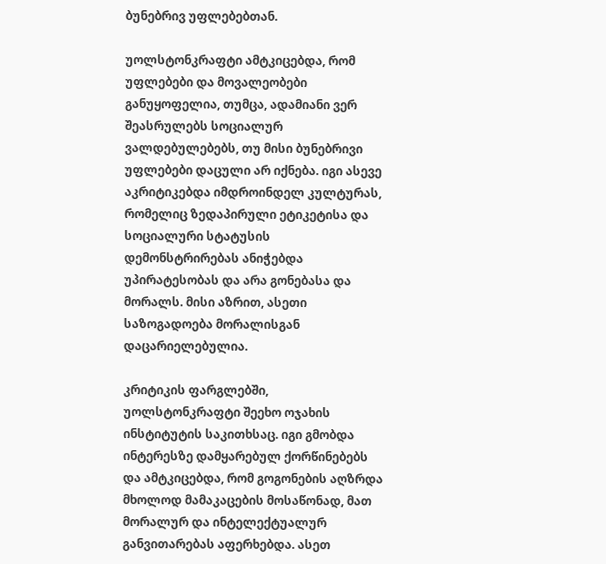ბუნებრივ უფლებებთან.

უოლსტონკრაფტი ამტკიცებდა, რომ უფლებები და მოვალეობები განუყოფელია, თუმცა, ადამიანი ვერ შეასრულებს სოციალურ ვალდებულებებს, თუ მისი ბუნებრივი უფლებები დაცული არ იქნება. იგი ასევე აკრიტიკებდა იმდროინდელ კულტურას, რომელიც ზედაპირული ეტიკეტისა და სოციალური სტატუსის დემონსტრირებას ანიჭებდა უპირატესობას და არა გონებასა და მორალს. მისი აზრით, ასეთი საზოგადოება მორალისგან დაცარიელებულია.

კრიტიკის ფარგლებში, უოლსტონკრაფტი შეეხო ოჯახის ინსტიტუტის საკითხსაც. იგი გმობდა ინტერესზე დამყარებულ ქორწინებებს და ამტკიცებდა, რომ გოგონების აღზრდა მხოლოდ მამაკაცების მოსაწონად, მათ მორალურ და ინტელექტუალურ განვითარებას აფერხებდა. ასეთ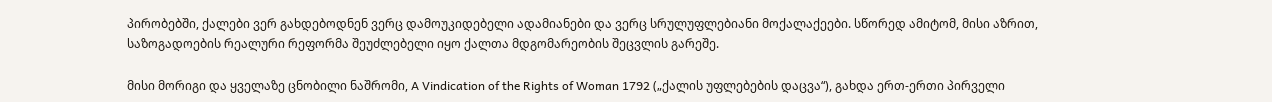პირობებში, ქალები ვერ გახდებოდნენ ვერც დამოუკიდებელი ადამიანები და ვერც სრულუფლებიანი მოქალაქეები. სწორედ ამიტომ, მისი აზრით, საზოგადოების რეალური რეფორმა შეუძლებელი იყო ქალთა მდგომარეობის შეცვლის გარეშე.

მისი მორიგი და ყველაზე ცნობილი ნაშრომი, A Vindication of the Rights of Woman 1792 („ქალის უფლებების დაცვა“), გახდა ერთ-ერთი პირველი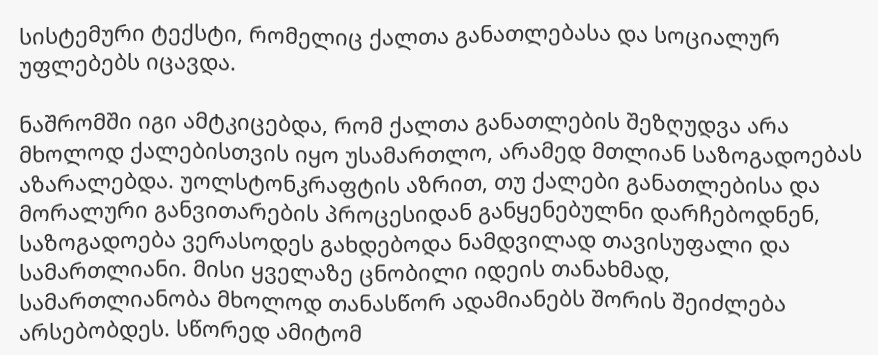სისტემური ტექსტი, რომელიც ქალთა განათლებასა და სოციალურ უფლებებს იცავდა.

ნაშრომში იგი ამტკიცებდა, რომ ქალთა განათლების შეზღუდვა არა მხოლოდ ქალებისთვის იყო უსამართლო, არამედ მთლიან საზოგადოებას აზარალებდა. უოლსტონკრაფტის აზრით, თუ ქალები განათლებისა და მორალური განვითარების პროცესიდან განყენებულნი დარჩებოდნენ, საზოგადოება ვერასოდეს გახდებოდა ნამდვილად თავისუფალი და სამართლიანი. მისი ყველაზე ცნობილი იდეის თანახმად, სამართლიანობა მხოლოდ თანასწორ ადამიანებს შორის შეიძლება არსებობდეს. სწორედ ამიტომ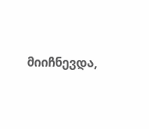მიიჩნევდა,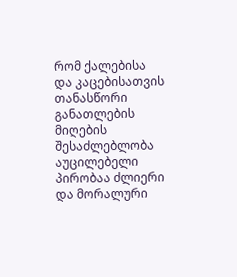რომ ქალებისა და კაცებისათვის თანასწორი განათლების მიღების შესაძლებლობა აუცილებელი პირობაა ძლიერი და მორალური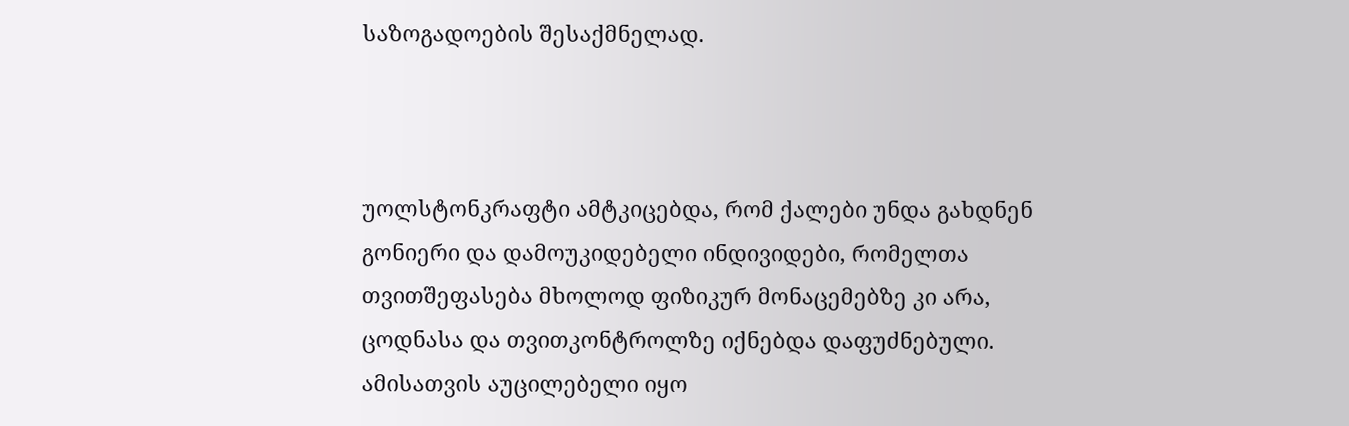საზოგადოების შესაქმნელად.



უოლსტონკრაფტი ამტკიცებდა, რომ ქალები უნდა გახდნენ გონიერი და დამოუკიდებელი ინდივიდები, რომელთა თვითშეფასება მხოლოდ ფიზიკურ მონაცემებზე კი არა, ცოდნასა და თვითკონტროლზე იქნებდა დაფუძნებული.  ამისათვის აუცილებელი იყო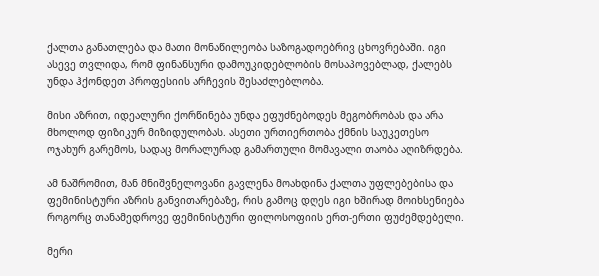ქალთა განათლება და მათი მონაწილეობა საზოგადოებრივ ცხოვრებაში. იგი ასევე თვლიდა, რომ ფინანსური დამოუკიდებლობის მოსაპოვებლად, ქალებს უნდა ჰქონდეთ პროფესიის არჩევის შესაძლებლობა.

მისი აზრით, იდეალური ქორწინება უნდა ეფუძნებოდეს მეგობრობას და არა მხოლოდ ფიზიკურ მიზიდულობას. ასეთი ურთიერთობა ქმნის საუკეთესო ოჯახურ გარემოს, სადაც მორალურად გამართული მომავალი თაობა აღიზრდება.

ამ ნაშრომით, მან მნიშვნელოვანი გავლენა მოახდინა ქალთა უფლებებისა და ფემინისტური აზრის განვითარებაზე, რის გამოც დღეს იგი ხშირად მოიხსენიება როგორც თანამედროვე ფემინისტური ფილოსოფიის ერთ-ერთი ფუძემდებელი.

მერი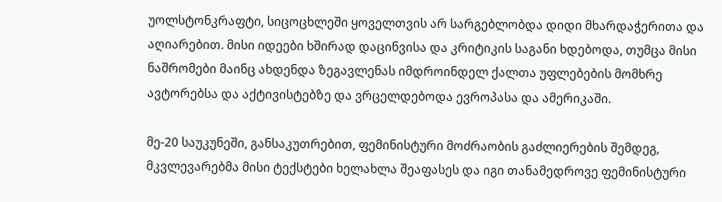უოლსტონკრაფტი, სიცოცხლეში ყოველთვის არ სარგებლობდა დიდი მხარდაჭერითა და აღიარებით. მისი იდეები ხშირად დაცინვისა და კრიტიკის საგანი ხდებოდა, თუმცა მისი ნაშრომები მაინც ახდენდა ზეგავლენას იმდროინდელ ქალთა უფლებების მომხრე ავტორებსა და აქტივისტებზე და ვრცელდებოდა ევროპასა და ამერიკაში.

მე-20 საუკუნეში, განსაკუთრებით, ფემინისტური მოძრაობის გაძლიერების შემდეგ, მკვლევარებმა მისი ტექსტები ხელახლა შეაფასეს და იგი თანამედროვე ფემინისტური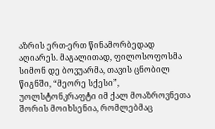აზრის ერთ-ერთ წინამორბედად აღიარეს. მაგალითად, ფილოსოფოსმა სიმონ დე ბოვუარმა, თავის ცნობილ წიგნში, “მეორე სქესი”, უოლსტონკრაფტი იმ ქალ მოაზროვნეთა შორის მოიხსენია, რომლებმაც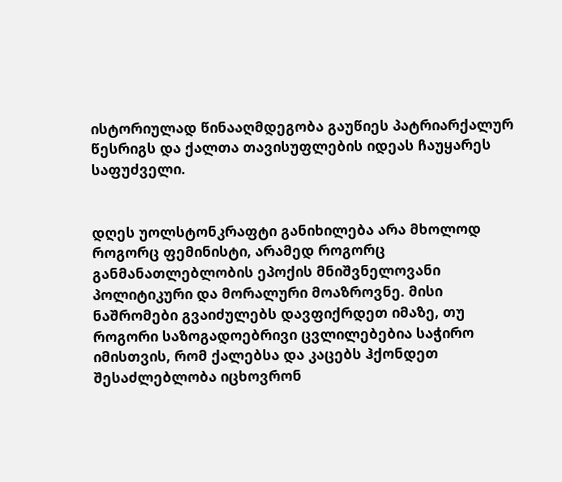ისტორიულად წინააღმდეგობა გაუწიეს პატრიარქალურ წესრიგს და ქალთა თავისუფლების იდეას ჩაუყარეს საფუძველი.


დღეს უოლსტონკრაფტი განიხილება არა მხოლოდ როგორც ფემინისტი, არამედ როგორც განმანათლებლობის ეპოქის მნიშვნელოვანი პოლიტიკური და მორალური მოაზროვნე. მისი ნაშრომები გვაიძულებს დავფიქრდეთ იმაზე, თუ როგორი საზოგადოებრივი ცვლილებებია საჭირო იმისთვის, რომ ქალებსა და კაცებს ჰქონდეთ შესაძლებლობა იცხოვრონ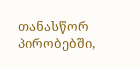თანასწორ პირობებში,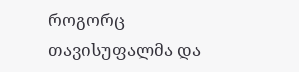როგორც თავისუფალმა და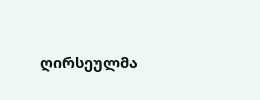ღირსეულმა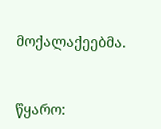მოქალაქეებმა.



წყარო: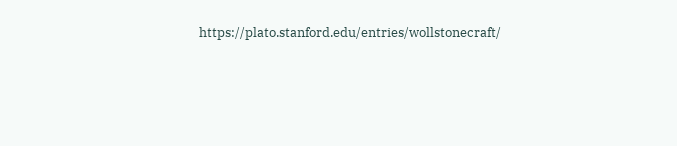https://plato.stanford.edu/entries/wollstonecraft/